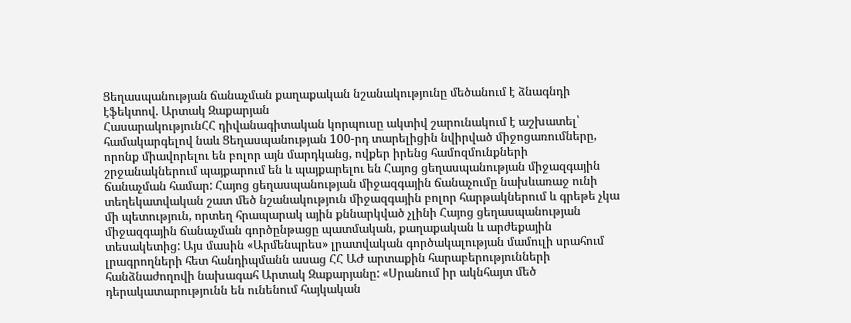Ցեղասպանության ճանաչման քաղաքական նշանակությունը մեծանում է ձնագնդի էֆեկտով. Արտակ Զաքարյան
ՀասարակությունՀՀ դիվանագիտական կորպուսը ակտիվ շարունակում է աշխատել՝ համակարգելով նաև Ցեղասպանության 100-րդ տարելիցին նվիրված միջոցառումները, որոնք միավորելու են բոլոր այն մարդկանց, ովքեր իրենց համոզմունքների շրջանակներում պայքարում են և պայքարելու են Հայոց ցեղասպանության միջազգային ճանաչման համար: Հայոց ցեղասպանության միջազգային ճանաչումը նախևառաջ ունի տեղեկատվական շատ մեծ նշանակություն միջազգային բոլոր հարթակներում և գրեթե չկա մի պետություն, որտեղ հրապարակ ային քննարկված չլինի Հայոց ցեղասպանության միջազգային ճանաչման գործընթացը պատմական, քաղաքական և արժեքային տեսակետից: Այս մասին «Արմենպրես» լրատվական գործակալության մամուլի սրահում լրագրողների հետ հանդիպմանն ասաց ՀՀ ԱԺ արտաքին հարաբերությունների հանձնաժողովի նախագահ Արտակ Զաքարյանը: «Սրանում իր ակնհայտ մեծ դերակատարությունն են ունենում հայկական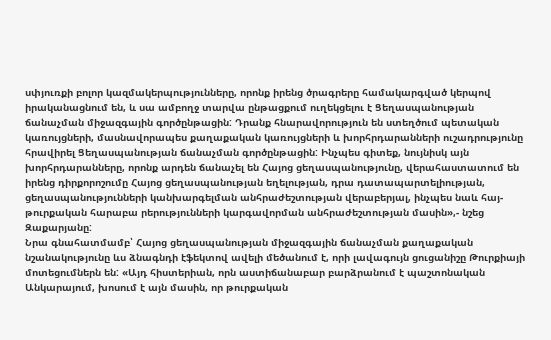սփյուռքի բոլոր կազմակերպությունները, որոնք իրենց ծրագրերը համակարգված կերպով իրականացնում են, և սա ամբողջ տարվա ընթացքում ուղեկցելու է Ցեղասպանության ճանաչման միջազգային գործընթացին: Դրանք հնարավորություն են ստեղծում պետական կառույցների, մասնավորապես քաղաքական կառույցների և խորհրդարանների ուշադրությունը հրավիրել Ցեղասպանության ճանաչման գործընթացին: Ինչպես գիտեք, նույնիսկ այն խորհրդարանները, որոնք արդեն ճանաչել են Հայոց ցեղասպանությունը, վերահաստատում են իրենց դիրքորոշումը Հայոց ցեղասպանության եղելության, դրա դատապարտելիության, ցեղասպանությունների կանխարգելման անհրաժեշտության վերաբերյալ, ինչպես նաև հայ-թուրքական հարաբա րերությունների կարգավորման անհրաժեշտության մասին»,- նշեց Զաքարյանը:
Նրա գնահատմամբ՝ Հայոց ցեղասպանության միջազգային ճանաչման քաղաքական նշանակությունը ևս ձնագնդի էֆեկտով ավելի մեծանում է, որի լավագույն ցուցանիշը Թուրքիայի մոտեցումներն են: «Այդ հիստերիան, որն աստիճանաբար բարձրանում է պաշտոնական Անկարայում, խոսում է այն մասին, որ թուրքական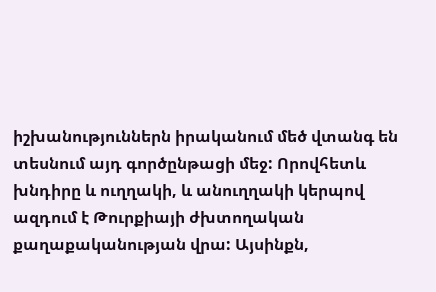իշխանություններն իրականում մեծ վտանգ են տեսնում այդ գործընթացի մեջ: Որովհետև խնդիրը և ուղղակի, և անուղղակի կերպով ազդում է Թուրքիայի ժխտողական քաղաքականության վրա: Այսինքն,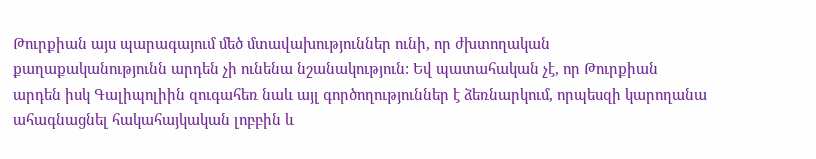Թուրքիան այս պարագայում մեծ մտավախություններ ունի, որ ժխտողական քաղաքականությունն արդեն չի ունենա նշանակություն: Եվ պատահական չէ, որ Թուրքիան արդեն իսկ Գալիպոլիին զուգահեռ նաև այլ գործողություններ է ձեռնարկում, որպեսզի կարողանա ահագնացնել հակահայկական լոբբին և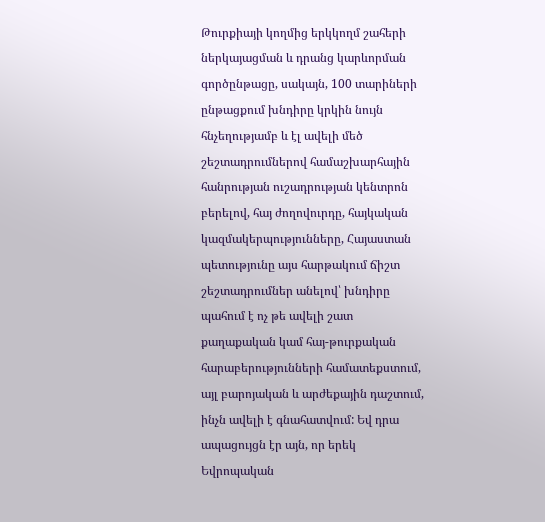Թուրքիայի կողմից երկկողմ շահերի ներկայացման և դրանց կարևորման գործընթացը, սակայն, 100 տարիների ընթացքում խնդիրը կրկին նույն հնչեղությամբ և էլ ավելի մեծ շեշտադրումներով համաշխարհային հանրության ուշադրության կենտրոն բերելով, հայ ժողովուրդը, հայկական կազմակերպությունները, Հայաստան պետությունը այս հարթակում ճիշտ շեշտադրումներ անելով՝ խնդիրը պահում է ոչ թե ավելի շատ քաղաքական կամ հայ-թուրքական հարաբերությունների համատեքստում, այլ բարոյական և արժեքային դաշտում, ինչն ավելի է գնահատվում: Եվ դրա ապացույցն էր այն, որ երեկ Եվրոպական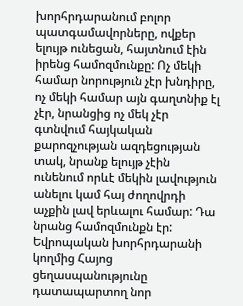խորհրդարանում բոլոր պատգամավորները, ովքեր ելույթ ունեցան, հայտնում էին իրենց համոզմունքը: Ոչ մեկի համար նորություն չէր խնդիրը, ոչ մեկի համար այն գաղտնիք էլ չէր, նրանցից ոչ մեկ չէր գտնվում հայկական քարոզչության ազդեցության տակ, նրանք ելույթ չէին ունենում որևէ մեկին լավություն անելու կամ հայ ժողովրդի աչքին լավ երևալու համար: Դա նրանց համոզմունքն էր: Եվրոպական խորհրդարանի կողմից Հայոց ցեղասպանությունը դատապարտող նոր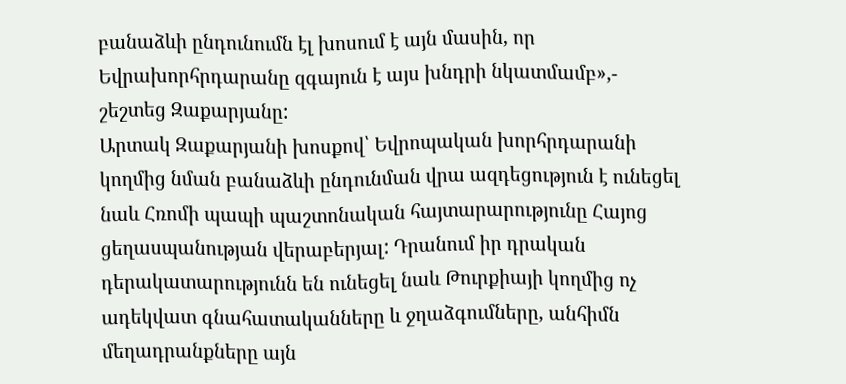բանաձևի ընդունումն էլ խոսում է այն մասին, որ Եվրախորհրդարանը զգայուն է այս խնդրի նկատմամբ»,- շեշտեց Զաքարյանը:
Արտակ Զաքարյանի խոսքով՝ Եվրոպական խորհրդարանի կողմից նման բանաձևի ընդունման վրա ազդեցություն է ունեցել նաև Հռոմի պապի պաշտոնական հայտարարությունը Հայոց ցեղասպանության վերաբերյալ: Դրանում իր դրական դերակատարությունն են ունեցել նաև Թուրքիայի կողմից ոչ ադեկվատ գնահատականները և ջղաձգումները, անհիմն մեղադրանքները այն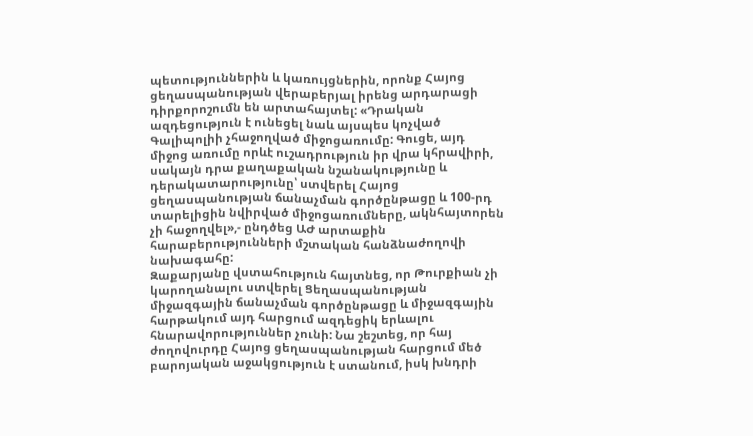պետություններին և կառույցներին, որոնք Հայոց ցեղասպանության վերաբերյալ իրենց արդարացի դիրքորոշումն են արտահայտել: «Դրական ազդեցություն է ունեցել նաև այսպես կոչված Գալիպոլիի չհաջողված միջոցառումը: Գուցե, այդ միջոց առումը որևէ ուշադրություն իր վրա կհրավիրի, սակայն դրա քաղաքական նշանակությունը և դերակատարությունը՝ ստվերել Հայոց ցեղասպանության ճանաչման գործընթացը և 100-րդ տարելիցին նվիրված միջոցառումները, ակնհայտորեն չի հաջողվել»,- ընդծեց ԱԺ արտաքին հարաբերությունների մշտական հանձնաժողովի նախագահը:
Զաքարյանը վստահություն հայտնեց, որ Թուրքիան չի կարողանալու ստվերել Ցեղասպանության միջազգային ճանաչման գործընթացը և միջազգային հարթակում այդ հարցում ազդեցիկ երևալու հնարավորություններ չունի: Նա շեշտեց, որ հայ ժողովուրդը Հայոց ցեղասպանության հարցում մեծ բարոյական աջակցություն է ստանում, իսկ խնդրի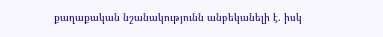քաղաքական նշանակությունն անբեկանելի է. իսկ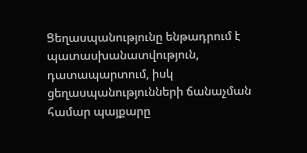Ցեղասպանությունը ենթադրում է պատասխանատվություն, դատապարտում, իսկ ցեղասպանությունների ճանաչման համար պայքարը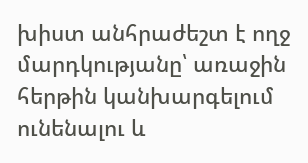խիստ անհրաժեշտ է ողջ մարդկությանը՝ առաջին հերթին կանխարգելում ունենալու և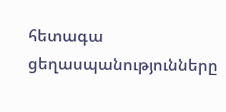հետագա ցեղասպանությունները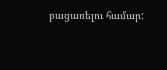բացառելու համար: